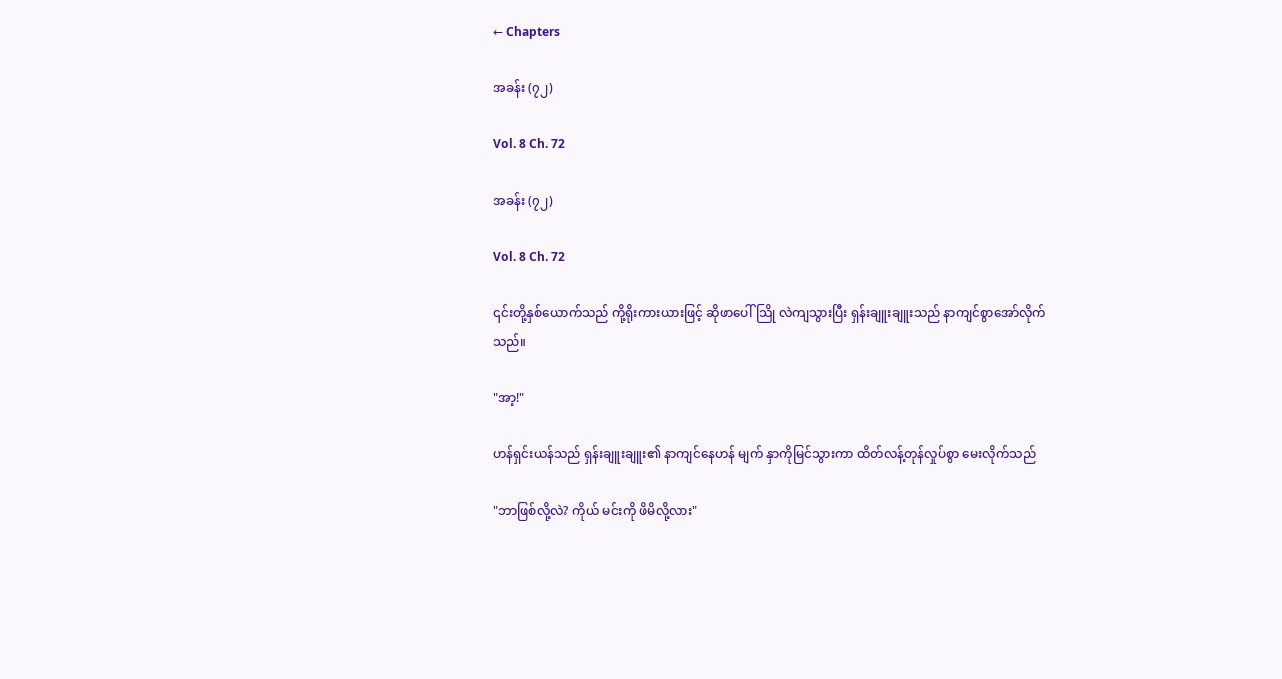← Chapters

အခန်း (၇၂)

Vol. 8 Ch. 72

အခန်း (၇၂)

Vol. 8 Ch. 72

၎င်းတို့နှစ်ယောက်သည် ကို့ရိုးကားယားဖြင့် ဆိုဖာပေါ်သြို လဲကျသွားပြီး ရှန်းချူးချူးသည် နာကျင်စွာအော်လိုက်သည်။

"အာ့!"

ဟန်ရှင်းယန်သည် ရှန်းချူးချူး၏ နာကျင်နေဟန် မျက် နှာကိုမြင်သွားကာ ထိတ်လန့်တုန်လှုပ်စွာ မေးလိုက်သည်

"ဘာဖြစ်လို့လဲ? ကိုယ် မင်းကို ဖိမိလို့လား"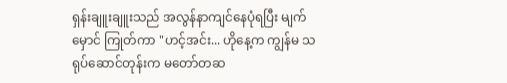ရှန်းချူးချူးသည် အလွန်နာကျင်နေပုံရပြီး မျက်မှောင် ကြုတ်ကာ "ဟင့်အင်း... ဟိုနေ့က ကျွန်မ သရုပ်ဆောင်တုန်းက မတော်တဆ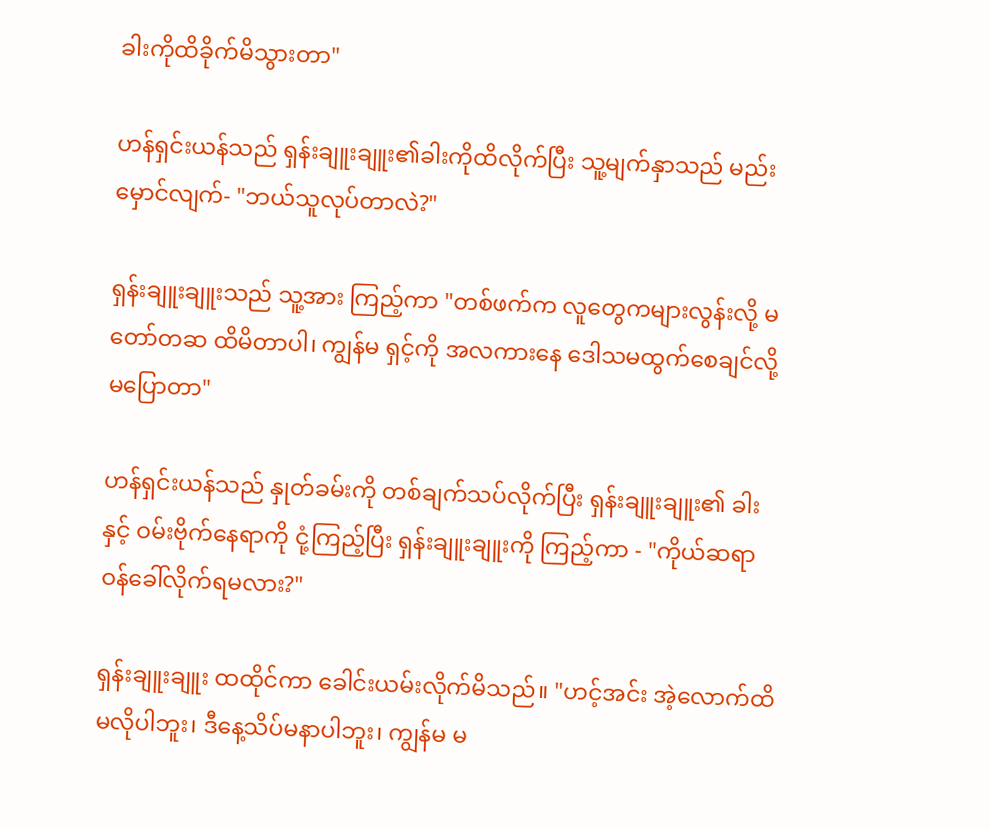ခါးကိုထိခိုက်မိသွားတာ"

ဟန်ရှင်းယန်သည် ရှန်းချူးချူး၏ခါးကိုထိလိုက်ပြီး သူ့မျက်နှာသည် မည်းမှောင်လျက်- "ဘယ်သူလုပ်တာလဲ?"

ရှန်းချူးချူးသည် သူ့အား ကြည့်ကာ "တစ်ဖက်က လူတွေကများလွန်းလို့ မတော်တဆ ထိမိတာပါ၊ ကျွန်မ ရှင့်ကို အလကားနေ ဒေါသမထွက်စေချင်လို့မပြောတာ"

ဟန်ရှင်းယန်သည် နှုတ်ခမ်းကို တစ်ချက်သပ်လိုက်ပြီး ရှန်းချူးချူး၏ ခါးနှင့် ဝမ်းဗိုက်နေရာကို ငုံ့ကြည့်ပြီး ရှန်းချူးချူးကို ကြည့်ကာ - "ကိုယ်ဆရာဝန်ခေါ်လိုက်ရမလား?"

ရှန်းချူးချူး ထထိုင်ကာ ခေါင်းယမ်းလိုက်မိသည်။ "ဟင့်အင်း အဲ့လောက်ထိမလိုပါဘူး၊ ဒီနေ့သိပ်မနာပါဘူး၊ ကျွန်မ မ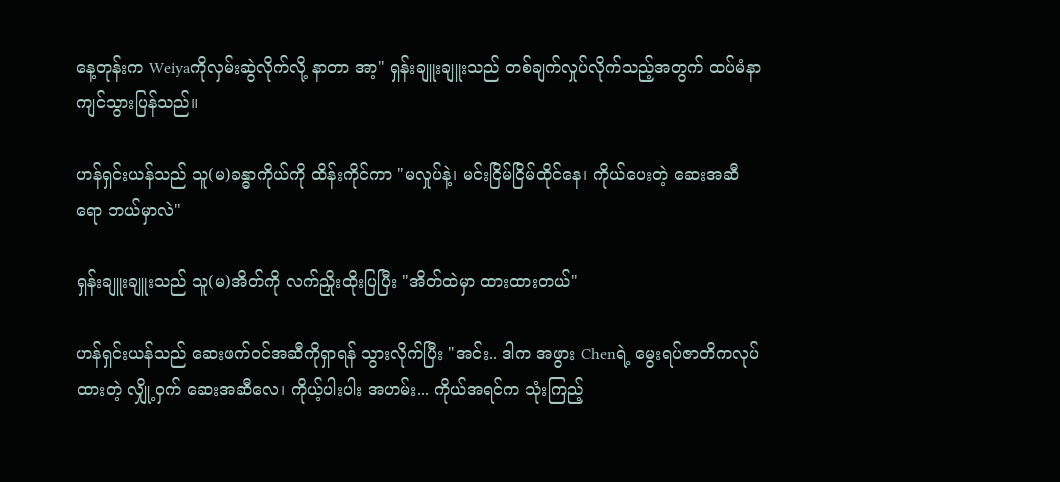နေ့တုန်းက Weiyaကိုလှမ်းဆွဲလိုက်လို့ နာတာ အာ့" ရှန်းချူးချူးသည် တစ်ချက်လှုပ်လိုက်သည့်အတွက် ထပ်မံနာကျင်သွားပြန်သည်။

ဟန်ရှင်းယန်သည် သူ(မ)ခန္ဓာကိုယ်ကို ထိန်းကိုင်ကာ "မလှုပ်နဲ့၊ မင်းငြိမ်ငြိမ်ထိုင်နေ၊ ကိုယ်ပေးတဲ့ ဆေးအဆီရော ဘယ်မှာလဲ"

ရှန်းချူးချူးသည် သူ(မ)အိတ်ကို လက်ညှိုးထိုးပြပြီး "အိတ်ထဲမှာ ထားထားတယ်"

ဟန်ရှင်းယန်သည် ဆေးဖက်ဝင်အဆီကိုရှာရန် သွားလိုက်ပြီး "အင်း.. ဒါက အဖွား Chenရဲ့ မွေးရပ်ဇာတိကလုပ်ထားတဲ့ လျှို့ဝှက် ဆေးအဆီလေ၊ ကိုယ့်ပါးပါး အဟမ်း... ကိုယ်အရင်က သုံးကြည့်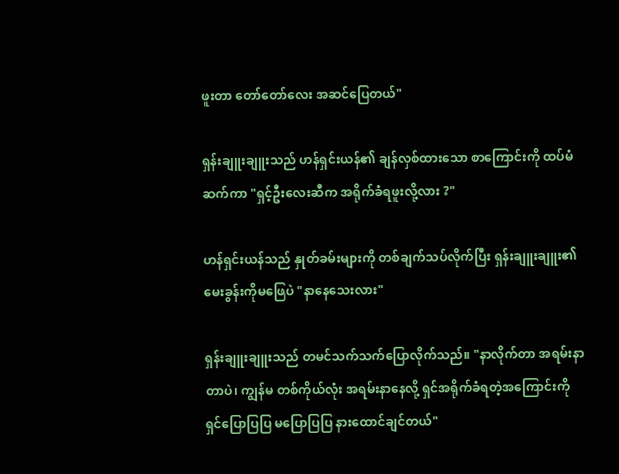ဖူးတာ တော်တော်လေး အဆင်ပြေတယ်"

ရှန်းချူးချူးသည် ဟန်ရှင်းယန်၏ ချန်လှစ်ထားသော စာကြောင်းကို ထပ်မံဆက်ကာ "ရှင့်ဦးလေးဆီက အရိုက်ခံရဖူးလို့လား ?"

ဟန်ရှင်းယန်သည် နှုတ်ခမ်းများကို တစ်ချက်သပ်လိုက်ပြီး ရှန်းချူးချူး၏ မေးခွန်းကိုမဖြေပဲ "နာနေသေးလား"

ရှန်းချူးချူးသည် တမင်သက်သက်ပြောလိုက်သည်။ "နာလိုက်တာ အရမ်းနာတာပဲ၊ ကျွန်မ တစ်ကိုယ်လုံး အရမ်းနာနေလို့ ရှင်အရိုက်ခံရတဲ့အကြောင်းကို ရှင်ပြောပြပြ မပြောပြပြ နားထောင်ချင်တယ်"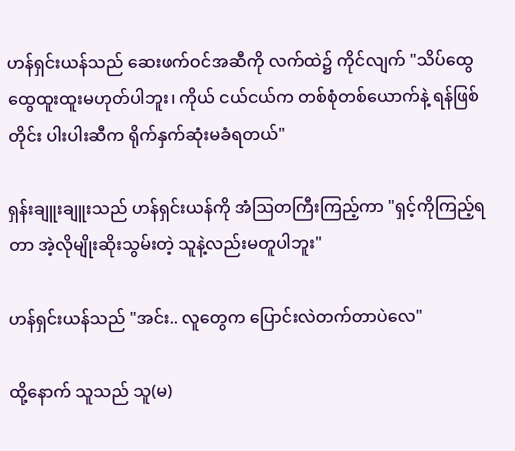ဟန်ရှင်းယန်သည် ဆေးဖက်ဝင်အဆီကို လက်ထဲ၌ ကိုင်လျက် "သိပ်ထွေထွေထူးထူးမဟုတ်ပါဘူး၊ ကိုယ် ငယ်ငယ်က တစ်စုံတစ်ယောက်နဲ့ ရန်ဖြစ်တိုင်း ပါးပါးဆီက ရိုက်နှက်ဆုံးမခံရတယ်"

ရှန်းချူးချူးသည် ဟန်ရှင်းယန်ကို အံဩတကြီးကြည့်ကာ "ရှင့်ကိုကြည့်ရတာ အဲ့လိုမျိုးဆိုးသွမ်းတဲ့ သူနဲ့လည်းမတူပါဘူး"

ဟန်ရှင်းယန်သည် "အင်း.. လူတွေက ပြောင်းလဲတက်တာပဲလေ"

ထို့နောက် သူသည် သူ(မ)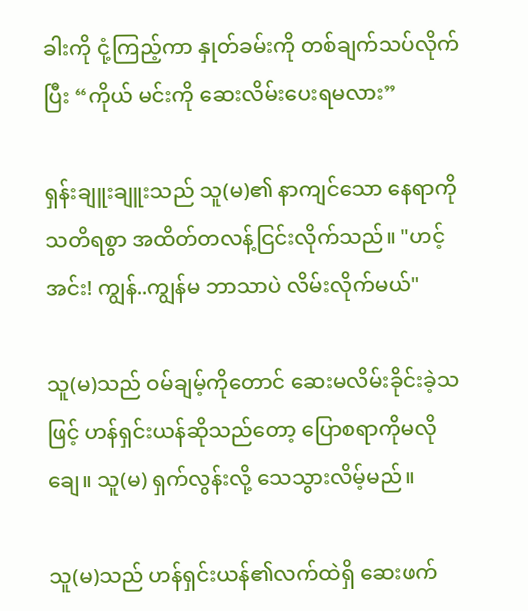ခါးကို ငုံ့ကြည့်ကာ နှုတ်ခမ်းကို တစ်ချက်သပ်လိုက်ပြီး “ကိုယ် မင်းကို ဆေးလိမ်းပေးရမလား”

ရှန်းချူးချူးသည် သူ(မ)၏ နာကျင်သော နေရာကို သတိရစွာ အထိတ်တလန့်ငြင်းလိုက်သည်။ "ဟင့်အင်း! ကျွန်..ကျွန်မ ဘာသာပဲ လိမ်းလိုက်မယ်"

သူ(မ)သည် ဝမ်ချမ့်ကိုတောင် ဆေးမလိမ်းခိုင်းခဲ့သဖြင့် ဟန်ရှင်းယန်ဆိုသည်တော့ ပြောစရာကိုမလိုချေ။ သူ(မ) ရှက်လွန်းလို့ သေသွားလိမ့်မည်။

သူ(မ)သည် ဟန်ရှင်းယန်၏လက်ထဲရှိ ဆေးဖက်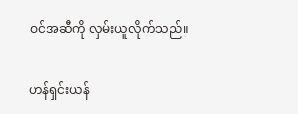ဝင်အဆီကို လှမ်းယူလိုက်သည်။

ဟန်ရှင်းယန်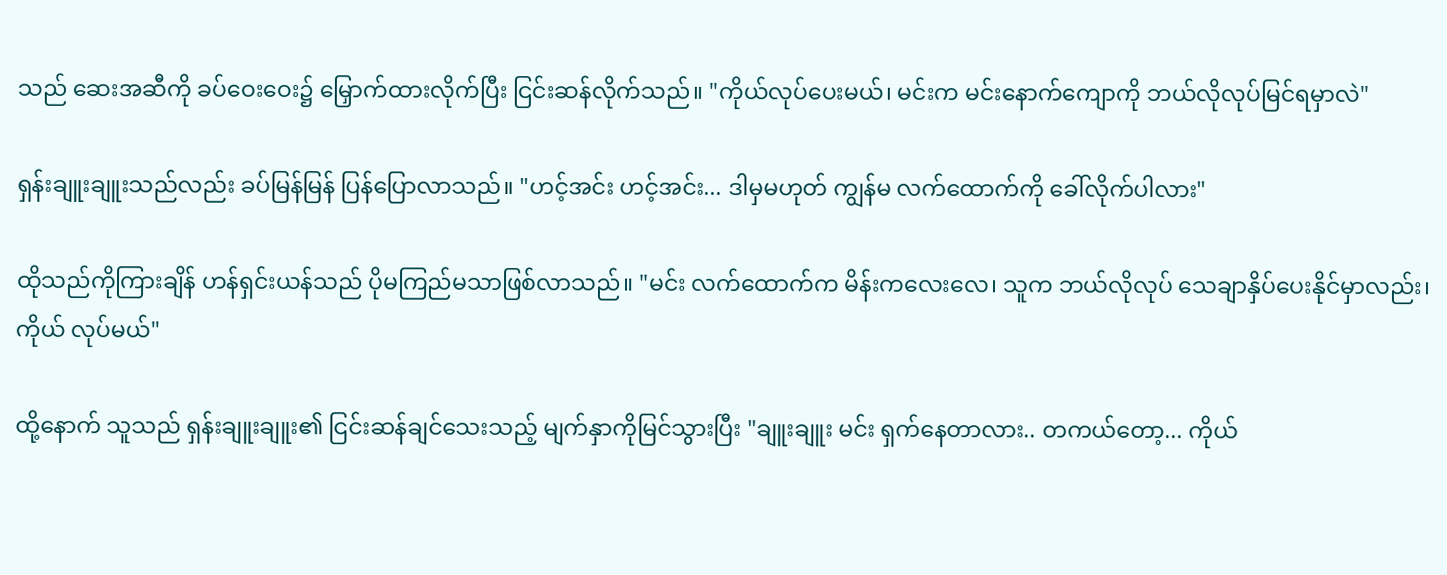သည် ဆေးအဆီကို ခပ်ဝေးဝေး၌ မြှောက်ထားလိုက်ပြီး ငြင်းဆန်လိုက်သည်။ "ကိုယ်လုပ်ပေးမယ်၊ မင်းက မင်းနောက်ကျောကို ဘယ်လိုလုပ်မြင်ရမှာလဲ"

ရှန်းချူးချူးသည်လည်း ခပ်မြန်မြန် ပြန်ပြောလာသည်။ "ဟင့်အင်း ဟင့်အင်း... ဒါမှမဟုတ် ကျွန်မ လက်ထောက်ကို ခေါ်လိုက်ပါလား"

ထိုသည်ကိုကြားချိန် ဟန်ရှင်းယန်သည် ပိုမကြည်မသာဖြစ်လာသည်။ "မင်း လက်ထောက်က မိန်းကလေးလေ၊ သူက ဘယ်လိုလုပ် သေချာနှိပ်ပေးနိုင်မှာလည်း၊ ကိုယ် လုပ်မယ်"

ထို့နောက် သူသည် ရှန်းချူးချူး၏ ငြင်းဆန်ချင်သေးသည့် မျက်နှာကိုမြင်သွားပြီး "ချူးချူး မင်း ရှက်နေတာလား.. တကယ်တော့... ကိုယ်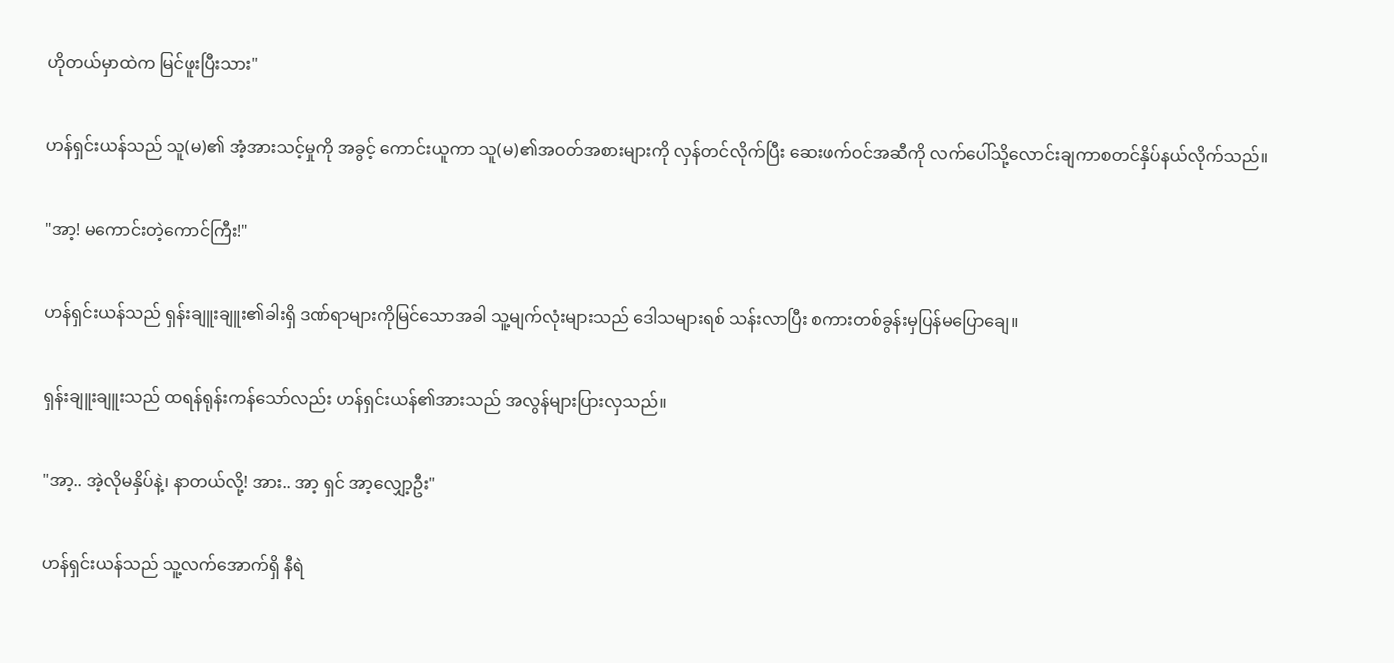ဟိုတယ်မှာထဲက မြင်ဖူးပြီးသား"

ဟန်ရှင်းယန်သည် သူ(မ)၏ အံ့အားသင့်မှုကို အခွင့် ကောင်းယူကာ သူ(မ)၏အဝတ်အစားများကို လှန်တင်လိုက်ပြီး ဆေးဖက်ဝင်အဆီကို လက်ပေါ်သို့လောင်းချကာစတင်နှိပ်နယ်လိုက်သည်။

"အာ့! မကောင်းတဲ့ကောင်ကြီး!"

ဟန်ရှင်းယန်သည် ရှန်းချူးချူး၏ခါးရှိ ဒဏ်ရာများကိုမြင်သောအခါ သူ့မျက်လုံးများသည် ဒေါသများရစ် သန်းလာပြီး စကားတစ်ခွန်းမှပြန်မပြောချေ။

ရှန်းချူးချူးသည် ထရန်ရုန်းကန်သော်လည်း ဟန်ရှင်းယန်၏အားသည် အလွန်များပြားလှသည်။

"အာ့.. အဲ့လိုမနှိပ်နဲ့၊ နာတယ်လို့! အား.. အာ့ ရှင် ‌အာ့လျှော့ဦး"

ဟန်ရှင်းယန်သည် သူ့လက်အောက်ရှိ နီရဲ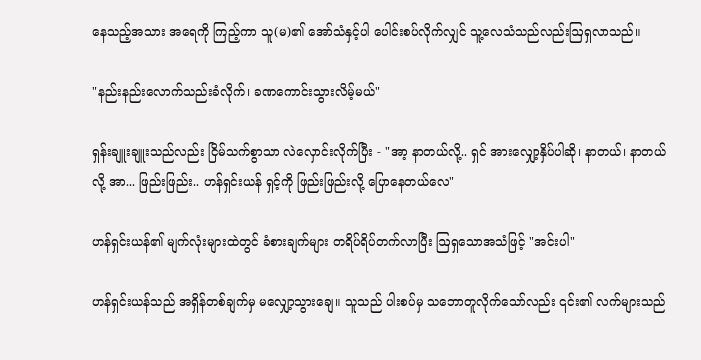နေသည့်အသား အရေကို ကြည့်ကာ သူ(မ)၏ အော်သံနှင့်ပါ ပေါင်းစပ်လိုက်လျှင် သူ့လေသံသည်လည်းဩရှလာသည်။

"နည်းနည်းလောက်သည်းခံလိုက်၊ ခဏကောင်းသွားလိမ့်မယ်"

ရှန်းချူးချူးသည်လည်း ငြိမ်သက်စွာသာ လဲလှောင်းလိုက်ပြီး - "အာ့ နာတယ်လို့.. ရှင် အားလျှော့နှိပ်ပါဆို၊ နာတယ်၊ နာတယ်လို့ အာ... ဖြည်းဖြည်း.. ဟန်ရှင်းယန် ရှင့်ကို ဖြည်းဖြည်းလို့ ပြောနေတယ်လေ"

ဟန်ရှင်းယန်၏ မျက်လုံးများထဲတွင် ခံစားချက်များ တရိပ်ရိပ်တက်လာပြီး ဩရှသောအသံဖြင့် "အင်းပါ"

ဟန်ရှင်းယန်သည် အရှိန်တစ်ချက်မှ မလျှော့သွားချေ။ သူသည် ပါးစပ်မှ သဘောတူလိုက်သော်လည်း ၎င်း၏ လက်များသည်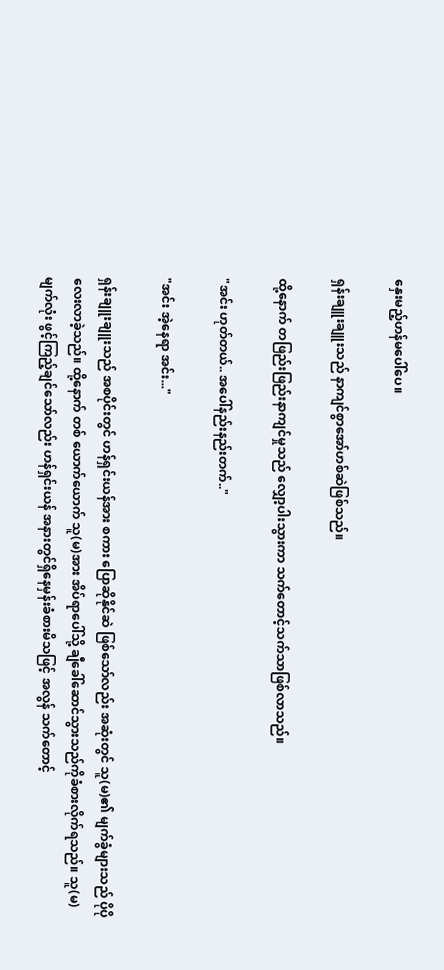နှေးမည့်ဟန်မပေါ်ပေ။

ရှန်းချူးချူးသည် နာကျင်စွာအော်ဟစ်ဆဲဖြစ်သည်။

ထို့နောက် တဖြည်းဖြည်းနာကျင်မှုသည် လျှော့ပါးသွားကာ သက်တောင့်သက်သာဖြစ်လာသည်။

"အင်း ဟုတ်တယ်.. အပေါ်နည်းနည်းတက်.."

"အင်း အဲ့နေရာ အင်း..."

ရှန်းချူးချူးသည် အစပိုင်းတွင် ဟန်ရှင်းယန်အား စကား ပြောဆိုနိုင်ဆဲ ဖြစ်သော်လည်း အဆုံးတွင် သူ(မ)၏ မျက်ခွံများသည် ပိုပိုလေးလာခဲ့သည်။ ထို့နောက် တစ် ယောက်ယောက် သူ(မ)အား အိပ်ရာပေါ်သို့ ချီခေါ်ဆောင်သွားသည်ကိုခံစားလိုက်ရသည်။ သူ(မ) မျက်လုံး ဖွင့်ကြည့်ချင်သော်လည်း ဟန်ရှင်းယန် အနားတွင်ရှိနေမှန်းခံစားမိသဖြင့် အလွန် သက်တောင့်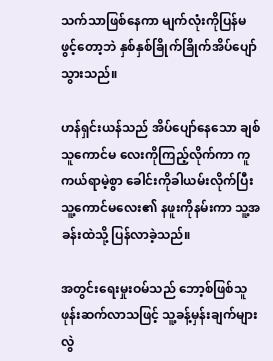သက်သာဖြစ်နေကာ မျက်လုံးကိုပြန်မဖွင့်တော့ဘဲ နှစ်နှစ်ခြိုက်ခြိုက်အိပ်ပျော်သွားသည်။

ဟန်ရှင်းယန်သည် အိပ်ပျော်နေသော ချစ်သူကောင်မ လေးကိုကြည့်လိုက်ကာ ကူကယ်ရာမဲ့စွာ ခေါင်းကိုခါယမ်းလိုက်ပြီး သူ့ကောင်မလေး၏ နဖူးကိုနမ်းကာ သူ့အခန်းထဲသို့ ပြန်လာခဲ့သည်။

အတွင်းရေးမှုးဝမ်သည် ဘော့စ်ဖြစ်သူ ဖုန်းဆက်လာသဖြင့် သူ့ခန့်မှန်းချက်များ လွဲ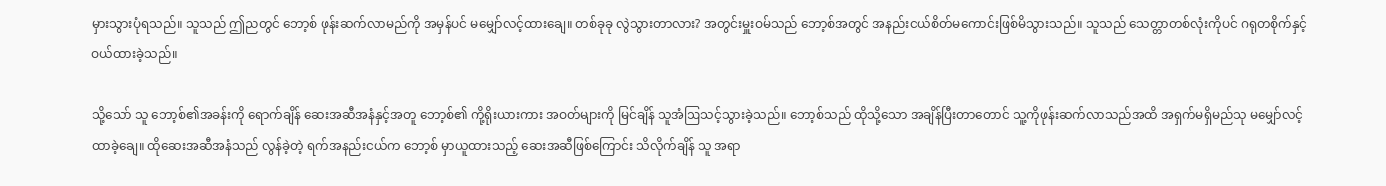မှားသွားပုံရသည်။ သူသည် ဤညတွင် ဘော့စ် ဖုန်းဆက်လာမည်ကို အမှန်ပင် မမျှော်လင့်ထားချေ။ တစ်ခုခု လွဲသွားတာလား? အတွင်းမှူးဝမ်သည် ဘော့စ်အတွင် အနည်းငယ်စိတ်မကောင်းဖြစ်မိသွားသည်။ သူသည် သေတ္တာတစ်လုံးကိုပင် ဂရုတစိုက်နှင့် ဝယ်ထားခဲ့သည်။

သို့သော် သူ ဘော့စ်၏အခန်းကို ရောက်ချိန် ဆေးအဆီအနံနှင့်အတူ ဘော့စ်၏ ကို့ရိုးယားကား အဝတ်များကို မြင်ချိန် သူအံဩသင့်သွားခဲ့သည်။ ဘော့စ်သည် ထိုသို့သော အချိန်ပြီးတာတောင် သူ့ကိုဖုန်းဆက်လာသည်အထိ အရှက်မရှိမည်သု မမျှော်လင့်ထာခဲ့ချေ။ ထိုဆေးအဆီအနံသည် လွန်ခဲ့တဲ့ ရက်အနည်းငယ်က ဘော့စ် မှာယူထားသည့် ဆေးအဆီဖြစ်ကြောင်း သိလိုက်ချိန် သူ အရာ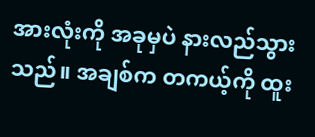အားလုံးကို အခုမှပဲ နားလည်သွားသည်။ အချစ်က တကယ့်ကို ထူး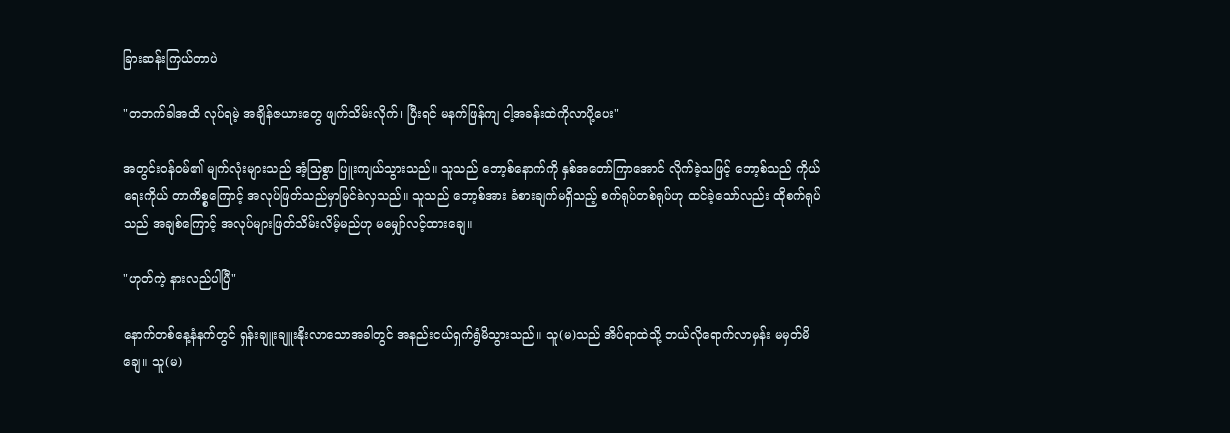ခြားဆန်းကြယ်တာပဲ

"တဘက်ခါအထိ လုပ်ရမဲ့ အချိန်ဇယားတွေ ဖျက်သိမ်းလိုက်၊ ပြီးရင် မနက်ဖြန်ကျ ငါ့အခန်းထဲကိုလာပို့ပေး"

အတွင်းဝန်ဝမ်၏ မျက်လုံးများသည် အံ့သြစွာ ပြူးကျယ်သွားသည်။ သူသည် ဘော့စ်နောက်ကို နှစ်အတော်ကြာအောင် လိုက်ခဲ့သဖြင့် ဘော့စ်သည် ကိုယ်ရေးကိုယ် တာကိစ္စကြောင့် အလုပ်ဖြတ်သည်မှာမြင်ခဲလှသည်။ သူသည် ဘော့စ်အား ခံစားချက်မရှိသည့် စက်ရုပ်တစ်ရုပ်ဟု ထင်ခဲ့သော်လည်း ထိုစက်ရုပ်သည် အချစ်ကြောင့် အလုပ်များဖြတ်သိမ်းလိမ့်မည်ဟု မမျှော်လင့်ထားချေ။

"ဟုတ်ကဲ့ နားလည်ပါပြီ"

နောက်တစ်နေ့နံနက်တွင် ရှန်းချူးချူးနိုးလာသောအခါတွင် အနည်းငယ်ရှက်ရွံမိသွားသည်။ သူ(မ)သည် အိပ်ရာထဲသို့ ဘယ်လိုရောက်လာမှန်း မမှတ်မိချေ။ သူ(မ)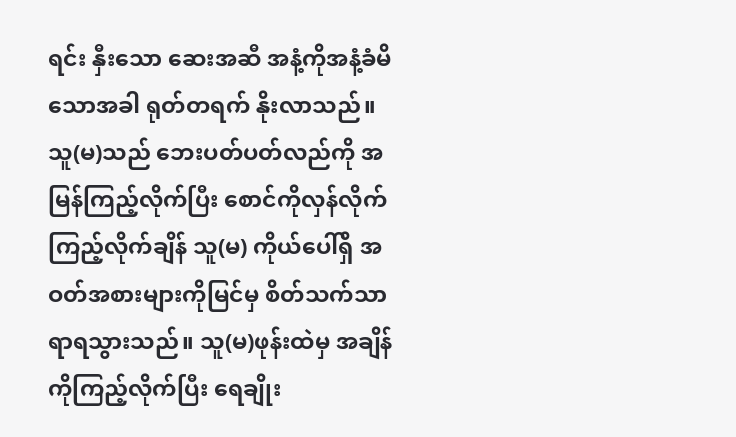ရင်း နှီးသော ဆေးအဆီ အနံ့ကိုအနံ့ခံမိသောအခါ ရုတ်တရက် နိုးလာသည်။ သူ(မ)သည် ဘေးပတ်ပတ်လည်ကို အမြန်ကြည့်လိုက်ပြီး စောင်ကိုလှန်လိုက်ကြည့်လိုက်ချိန် သူ(မ) ကိုယ်ပေါ်ရှိ အဝတ်အစားများကိုမြင်မှ စိတ်သက်သာရာရသွားသည်။ သူ(မ)ဖုန်းထဲမှ အချိန်ကိုကြည့်လိုက်ပြီး ရေချိုး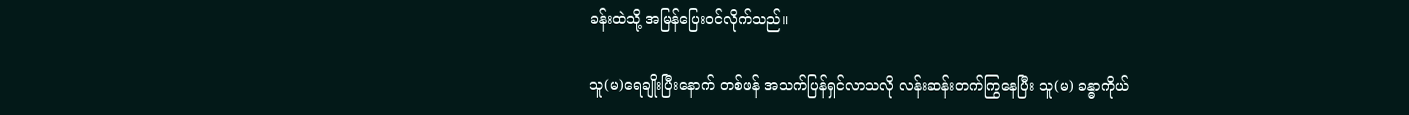ခန်းထဲသို့ အမြန်ပြေး၀င်လိုက်သည်။

သူ(မ)ရေချိုးပြီးနောက် တစ်ဖန် အသက်ပြန်ရှင်လာသလို လန်းဆန်းတက်ကြွနေပြီး သူ(မ) ခန္ဓာကိုယ်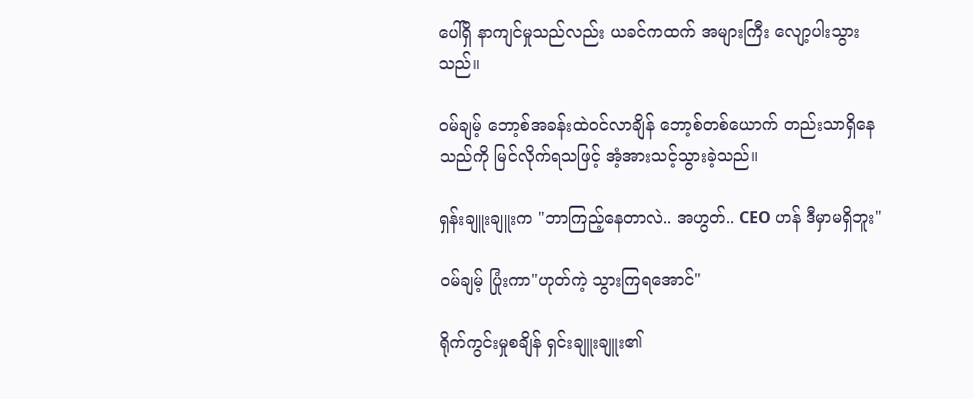ပေါ်ရှိ နာကျင်မှုသည်လည်း ယခင်ကထက် အများကြီး လျော့ပါးသွားသည်။

ဝမ်ချမ့် ဘော့စ်အခန်းထဲ၀င်လာချိန် ဘော့စ်တစ်ယောက် တည်းသာရှိ‌နေသည်ကို မြင်လိုက်ရသဖြင့် အံ့အားသင့်သွားခဲ့သည်။

ရှန်းချူးချူးက "ဘာကြည့်နေတာလဲ.. အဟွတ်.. CEO ဟန် ဒီမှာမရှိဘူး"

ဝမ်ချမ့် ပြုံးကာ"ဟုတ်ကဲ့ သွားကြရအောင်"

ရိုက်ကွင်းမှုစချိန် ရှင်းချူးချူး၏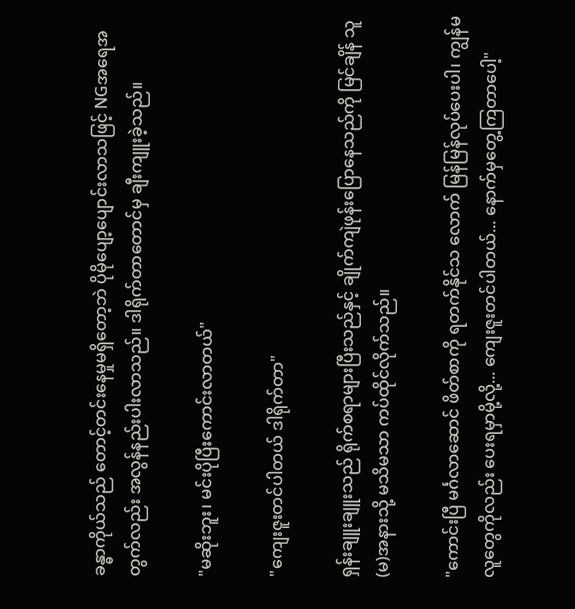ခန္ဓာကိုယ်သည် တောင့်တင်းနေမှုမရှိတော့ဘဲ ပိုမိုပျော့ပျောင်းလာသဖြင့် NGအရေအတွက်လည်း အလွန်နည်းပါးလာသည်။ ဒါရိုက်တာတောင်မှ ချီးကျူးခဲ့သည်။

"မဆိုးဘူး၊ မင်းပိုပြီးကောင်းလာတယ်"

"ကျေးဇူးတင်ပါတယ် ဒါရိုက်တာ"

ရှန်းချူးချူးသည် ရိုက်စရာများပြီးသည်နှင့် ချိုက်ကျဲဖုန်းပြောနေသည်ကို မြင်ချိန် သူ(မ)အနားသို့ မသိမသာ ကပ်ထိုင်လိုက်သည်။

"ကောင်းပြီ မင်္ဂလာဆောင် ဖိတ်စာကို ရတက်နိုင်သ လောက် မြန်မြန်လုပ်ပေးပါ၊ ကျွန်မ လူတွေကိုလည်း ပေးရမှာမို့လို့... ကျေးဇူးတင်ပါတယ်... နောက်မှတွေ့ကြတာပေါ့"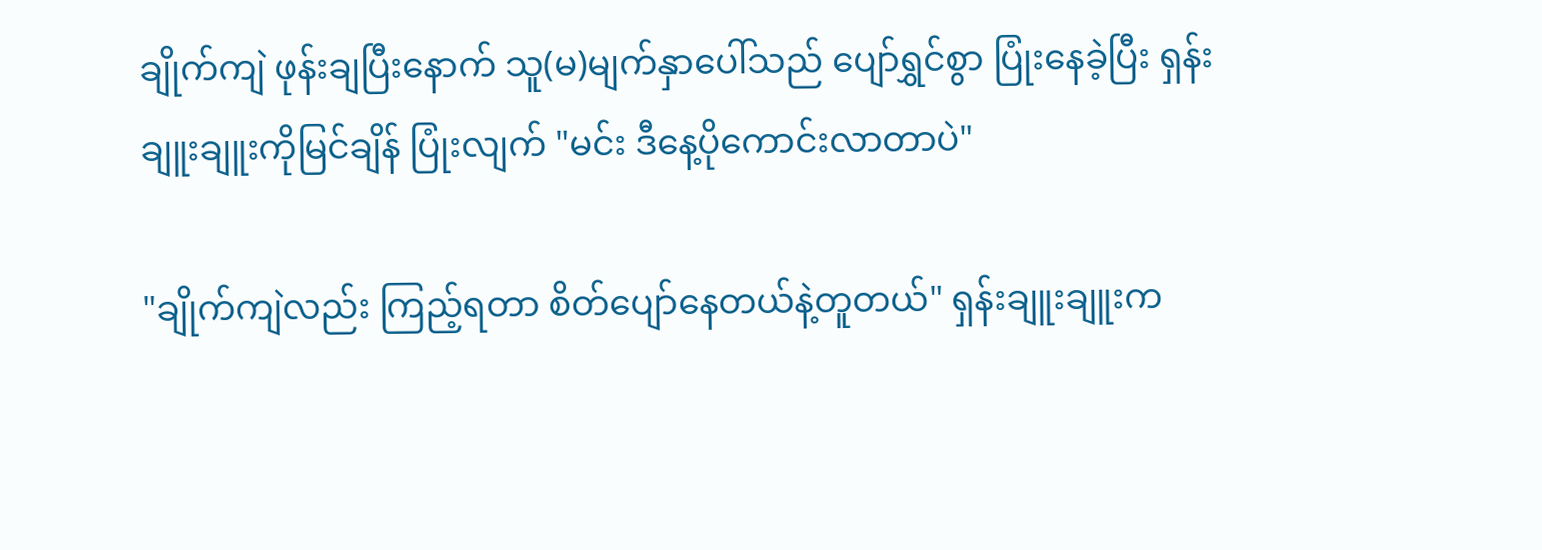ချိုက်ကျဲ ဖုန်းချပြီးနောက် သူ(မ)မျက်နှာပေါ်သည် ပျော်ရွှင်စွာ ပြုံးနေခဲ့ပြီး ရှန်းချူးချူးကိုမြင်ချိန် ပြုံးလျက် "မင်း ဒီနေ့ပိုကောင်းလာတာပဲ"

"ချိုက်ကျဲလည်း ကြည့်ရတာ စိတ်ပျော်နေတယ်နဲ့တူတယ်" ရှန်းချူးချူးက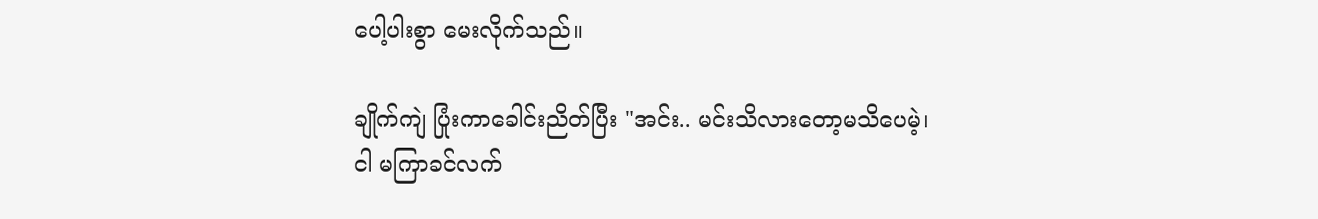ပေါ့ပါးစွာ မေးလိုက်သည်။

ချိုက်ကျဲ ပြုံးကာခေါင်းညိတ်ပြီး "အင်း.. မင်းသိလားတော့မသိပေမဲ့၊ ငါ မကြာခင်လက်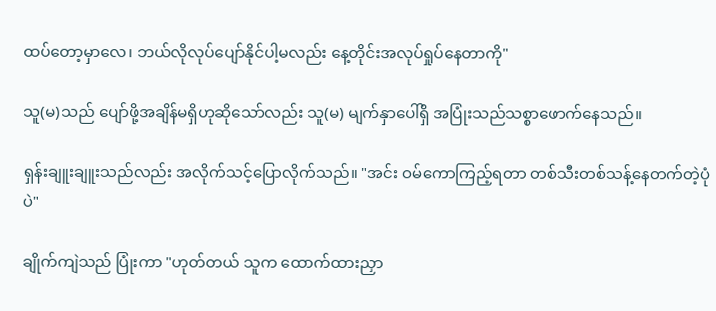ထပ်တော့မှာလေ၊ ဘယ်လိုလုပ်ပျော်နိုင်ပါ့မလည်း နေ့တိုင်းအလုပ်ရှုပ်နေတာကို"

သူ(မ)သည် ပျော်ဖို့အချိန်မရှိဟုဆိုသော်လည်း သူ(မ) မျက်နှာပေါ်ရှိ အပြုံးသည်သစ္စာဖောက်နေသည်။

ရှန်းချူးချူးသည်လည်း အလိုက်သင့်ပြောလိုက်သည်။ "အင်း ဝမ်ကောကြည့်ရတာ တစ်သီးတစ်သန့်နေတက်တဲ့ပုံပဲ"

ချိုက်ကျဲသည် ပြုံးကာ "ဟုတ်တယ် သူက ထောက်ထားညှာ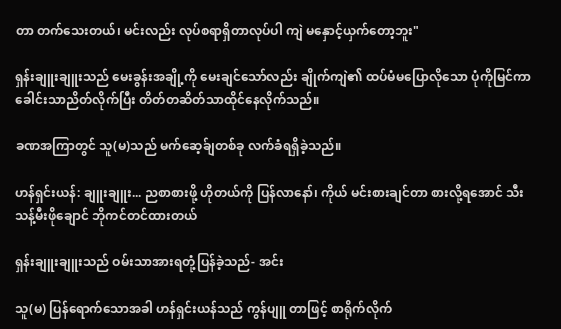တာ တက်သေးတယ်၊ မင်းလည်း လုပ်စရာရှိတာလုပ်ပါ ကျဲ မနှောင့်ယှက်တော့ဘူး"

ရှန်းချူးချူးသည် မေးခွန်းအချို့ကို မေးချင်သော်လည်း ချိုက်ကျဲ၏ ထပ်မံမပြောလိုသော ပုံကိုမြင်ကာ ခေါင်းသာညိတ်လိုက်ပြီး တိတ်တဆိတ်သာထိုင်နေလိုက်သည်။

ခဏအကြာတွင် သူ(မ)သည် မက်ဆေ့ခ်ျတစ်ခု လက်ခံရရှိခဲ့သည်။

ဟန်ရှင်းယန်: ချူးချူး... ညစာစားဖို့ ဟိုတယ်ကို ပြန်လာနော်၊ ကိုယ် မင်းစားချင်တာ စားလို့ရအောင် သီးသန့်မီးဖိုချောင် ဘိုကင်တင်ထားတယ်

ရှန်းချူးချူးသည် ဝမ်းသာအားရတုံ့ပြန်ခဲ့သည်- အင်း

သူ(မ) ပြန်ရောက်သောအခါ ဟန်ရှင်းယန်သည် ကွန်ပျူ တာဖြင့် စာရိုက်လိုက်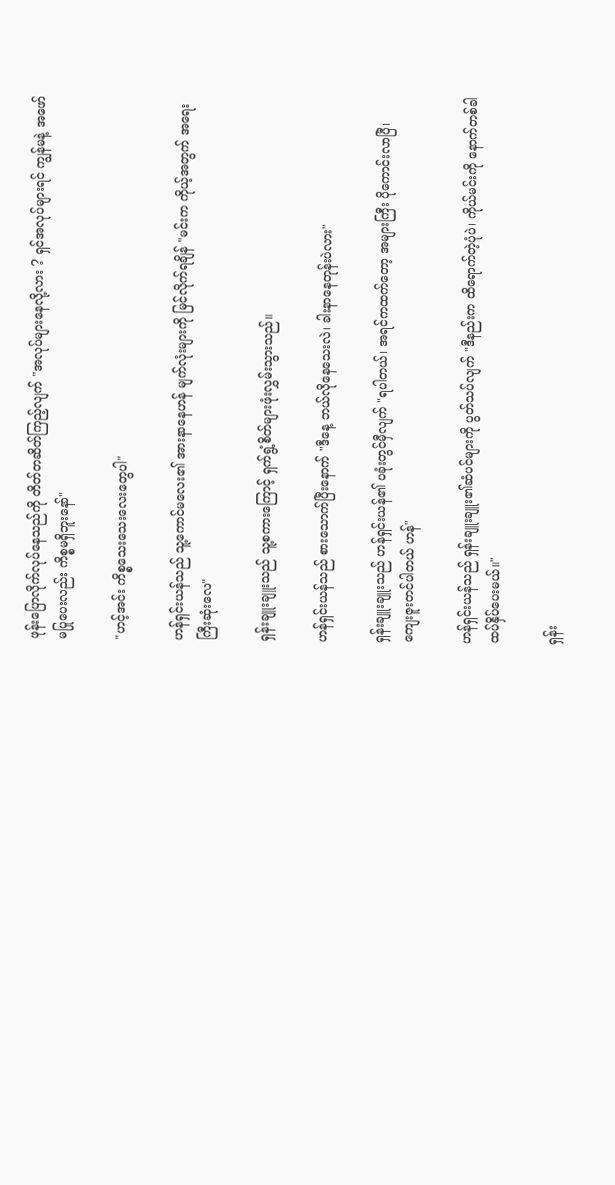ဖုန်းပြောလိုက်လုပ်နေသည်ကို တိတ်တဆိတ်ကြည့်လျက် "အလုပ်များနေလို့လား ? ရှင်အလုပ်များရင် ကျွန်မနဲ့ အဖော်မပြုပေးလည်း ကိစ္စမရှိဘူးနော်"

"ဟင့်အင်း ကိစ္စသေးသေးလေးတွေပါ"

ဟန်ရှင်းယန်သည် သူ့ကောင်မလေး၏ အားနာနေဟန် မျက်လုံးများကို မြင်လိုက်ရချိန် "မင်းက ကိုယ့်အတွက် အရေးကြီးဆုံးလေ"

ရှန်းချူးချူးသည် သူ့စကားကြောင့် ရှက်ရွံ့စိတ်များဖုံးလွှမ်းသွားသည်။

ဟန်ရှင်းယန်သည် စားသောက်ပြီးနောက် "ဒီနေ့ ဘယ်လိုနေသေးလဲ၊ ခါးနာနေတုန်းပဲလား"

ရှန်းချူးချူးသည် ဟန်ရှင်းယန်၏ ပခုံးတွင်မှီလျက် "ရပါတယ်၊ အရင်ကထက်တော့ အများကြီး ပိုကောင်းလာပြီ၊ ကျေးဇူးတင်ပါတယ် ဟန်"

ဟန်ရှင်းယန်သည် ရှန်းချူးချူး၏ဆံပင်များကို ပွတ်သပ်လျက် "ဒီ‌နည်းက ထိရောက်တဲ့ပုံပဲ၊ ကိုယ်မင်းကို နောက်တစ်ခါ ထပ်နှိပ်ပေးမယ်။"

ရှန်း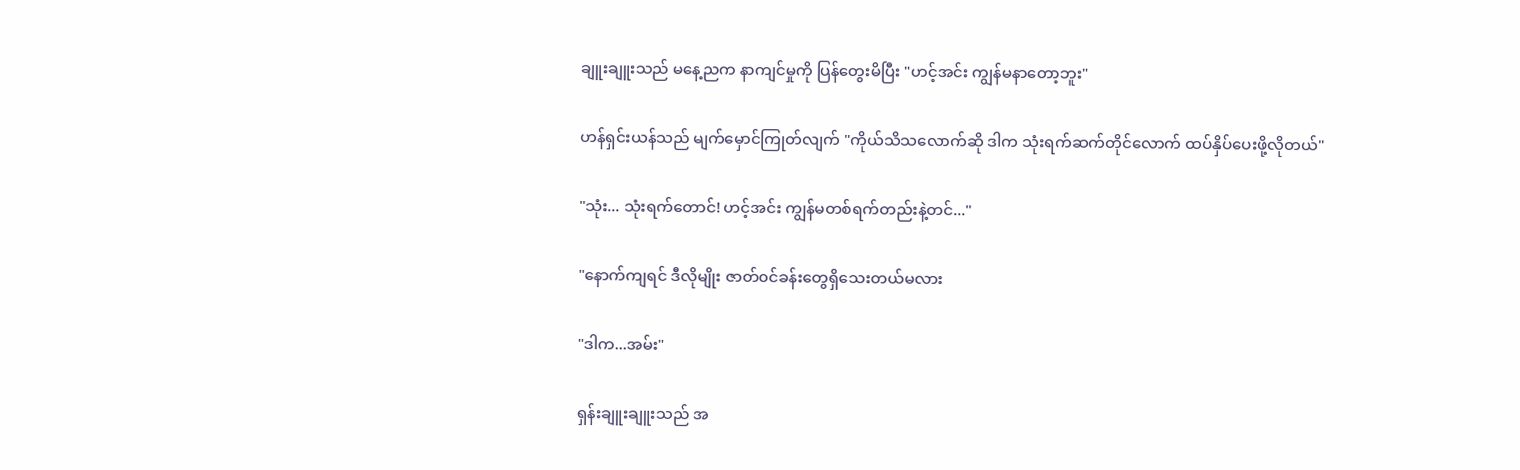ချူးချူးသည် မနေ့ညက နာကျင်မှုကို ပြန်တွေးမိပြီး "ဟင့်အင်း ကျွန်မနာတော့ဘူး"

ဟန်ရှင်းယန်သည် မျက်မှောင်ကြုတ်လျက် "ကိုယ်သိသလောက်ဆို ဒါက သုံးရက်ဆက်တိုင်လောက် ထပ်နှိပ်ပေးဖို့လိုတယ်"

"သုံး... သုံးရက်တောင်! ဟင့်အင်း ကျွန်မတစ်ရက်တည်းနဲ့တင်..."

"နောက်ကျရင် ဒီလိုမျိုး ဇာတ်၀င်ခန်းတွေရှိသေးတယ်မလား

"ဒါက...အမ်း"

ရှန်းချူးချူးသည် အ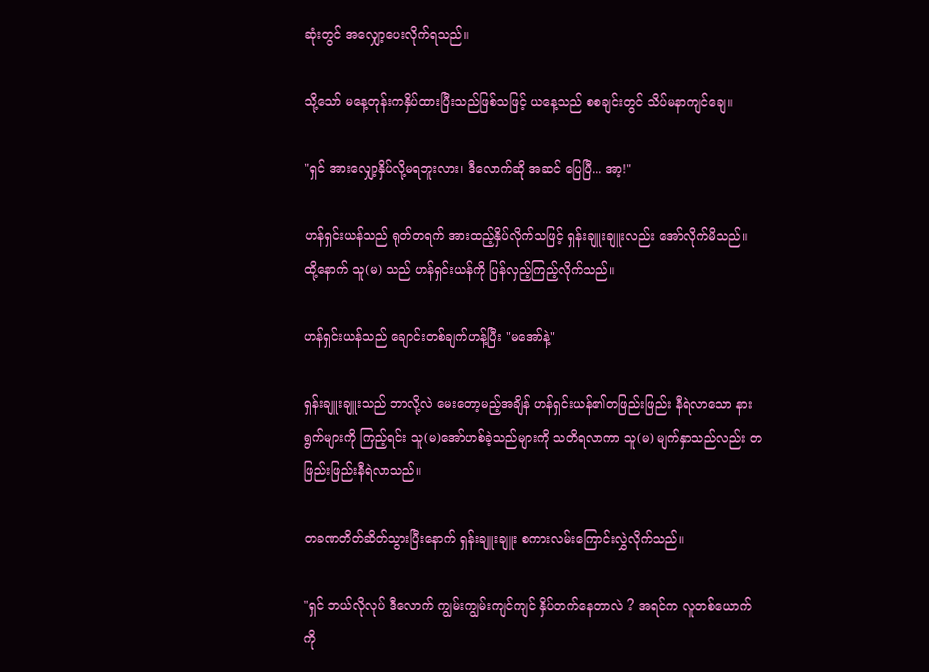ဆုံးတွင် အလျှော့ပေးလိုက်ရသည်။

သို့သော် မနေ့တုန်းကနှိပ်ထားပြီးသည်ဖြစ်သဖြင့် ယနေ့သည် စစချင်းတွင် သိပ်မနာကျင်ချေ။

"ရှင် အားလျှော့နှိပ်လို့မရဘူးလား၊ ဒီလောက်ဆို အဆင် ပြေပြီ... အာ့!"

ဟန်ရှင်းယန်သည် ရုတ်တရက် အားထည့်နှိပ်လိုက်သဖြင့် ရှန်းချူးချူးလည်း အော်လိုက်မိသည်။ ထို့နောက် သူ(မ) သည် ဟန်ရှင်းယန်ကို ပြန်လှည့်ကြည့်လိုက်သည်။

ဟန်ရှင်းယန်သည် ချောင်းတစ်ချက်ဟန့်ပြီး "မအော်နဲ့"

ရှန်းချူးချူးသည် ဘာလို့လဲ မေးတော့မည့်အချိန် ဟန်ရှင်းယန်၏တဖြည်းဖြည်း နီရဲလာသော နားရွက်များကို ကြည့်ရင်း သူ(မ)အော်ဟစ်ခဲ့သည်များကို သတိရလာကာ သူ(မ) မျက်နှာသည်လည်း တဖြည်းဖြည်းနီရဲလာသည်။

တခဏတိတ်ဆိတ်သွားပြီးနောက် ရှန်းချူးချူး စကားလမ်းကြောင်းလွှဲလိုက်သည်။

"ရှင် ဘယ်လိုလုပ် ဒီလောက်‌ ကျွမ်းကျွမ်းကျင်ကျင် နှိပ်တက်နေတာလဲ ? အရင်က လူတစ်ယောက်ကို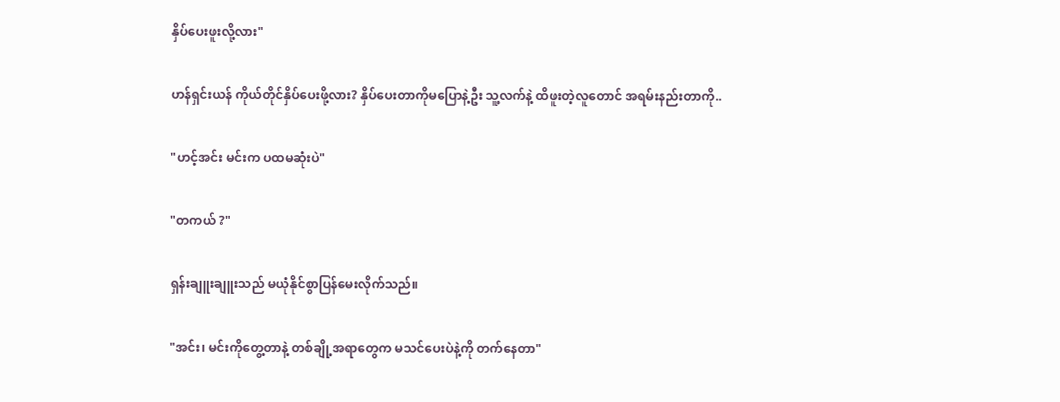နှိပ်ပေးဖူးလို့လား"

ဟန်ရှင်းယန် ကိုယ်တိုင်နှိပ်ပေးဖို့လား? နှိပ်ပေးတာကိုမပြောနဲ့ဦး သူ့လက်နဲ့ ထိဖူးတဲ့လူတောင် အရမ်းနည်းတာကို..

"ဟင့်အင်း မင်းက ပထမဆုံးပဲ"

"တကယ် ?"

ရှန်းချူးချူးသည် မယုံနိုင်စွာပြန်မေးလိုက်သည်။

"အင်း၊ မင်းကိုတွေ့တာနဲ့ တစ်ချို့အရာတွေက မသင်ပေးပဲနဲ့ကို တက်နေတာ"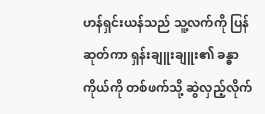ဟန်ရှင်းယန်သည် သူ့လက်ကို ပြန်ဆုတ်ကာ ရှန်းချူးချူး၏ ခန္ဓာကိုယ်ကို တစ်ဖက်သို့ ဆွဲလှည့်လိုက်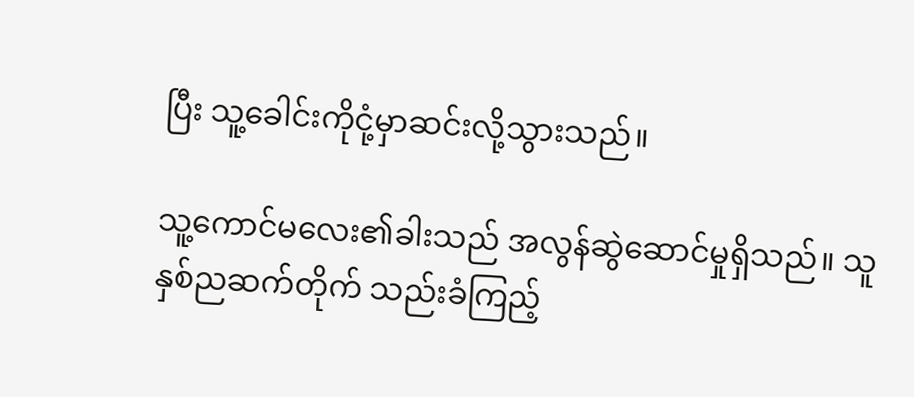ပြီး သူ့ခေါင်းကိုငုံ့မှာဆင်းလို့သွားသည်။

သူ့ကောင်မလေး၏ခါးသည် အလွန်ဆွဲဆောင်မှုရှိသည်။ သူ နှစ်ညဆက်တိုက် သည်းခံကြည့်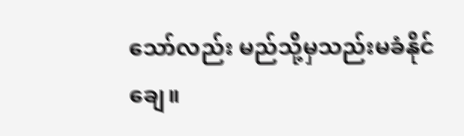သော်လည်း မည်သို့မှသည်းမခံနိုင်ချေ။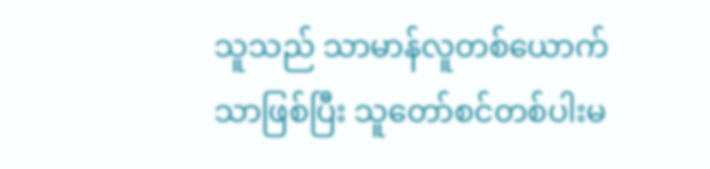သူသည် သာမာန်လူတစ်ယောက်သာဖြစ်ပြီး သူတော်စင်တစ်ပါးမ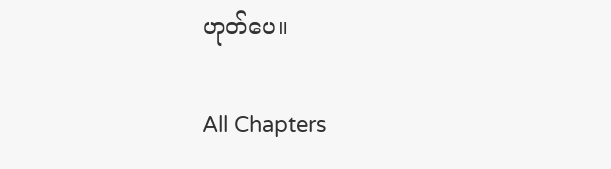ဟုတ်ပေ။

All Chapters